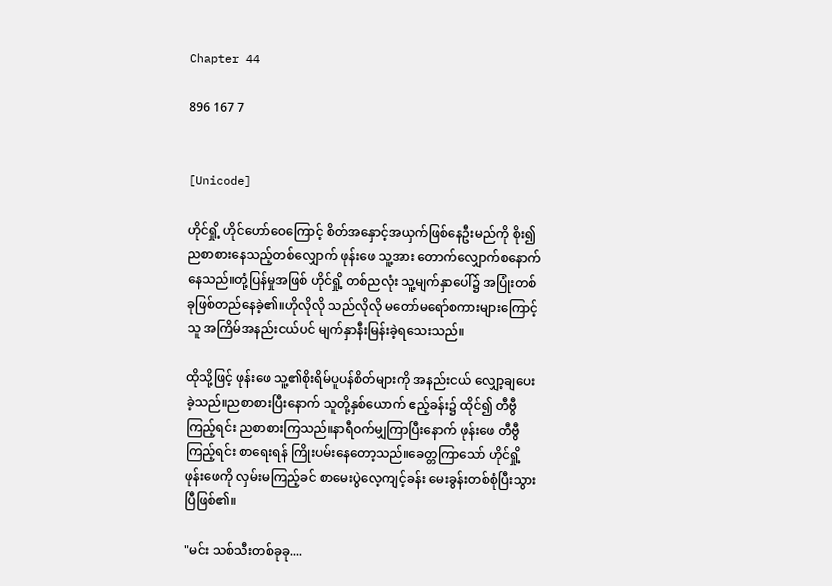Chapter 44

896 167 7


[Unicode]

ဟိုင်ရှို့ ဟိုင်ဟော်ဝေကြောင့် စိတ်အနှောင့်အယှက်ဖြစ်နေဦးမည်ကို စိုး၍ ညစာစားနေသည့်တစ်လျှောက် ဖုန်းဖေ သူ့အား တောက်လျှောက်စနောက်နေသည်။တုံ့ပြန်မှုအဖြစ် ဟိုင်ရှို့ တစ်ညလုံး သူ့မျက်နှာပေါ်၌ အပြုံးတစ်ခုဖြစ်တည်နေခဲ့၏။ဟိုလိုလို သည်လိုလို မတော်မရော်စကားများကြောင့် သူ အကြိမ်အနည်းငယ်ပင် မျက်နှာနီးမြန်းခဲ့ရသေးသည်။

ထိုသို့ဖြင့် ဖုန်းဖေ သူ့၏စိုးရိမ်ပူပန်စိတ်များကို အနည်းငယ် လျှော့ချပေးခဲ့သည်။ညစာစားပြီးနောက် သူတို့နှစ်ယောက် ဧည့်ခန်း၌ ထိုင်၍ တီဗွီကြည့်ရင်း ညစာစားကြသည်။နာရီဝက်မျှကြာပြီးနောက် ဖုန်းဖေ တီဗွီကြည့်ရင်း စာရေးရန် ကြိုးပမ်းနေတော့သည်။ခေတ္တကြာသော် ဟိုင်ရှို့ ဖုန်းဖေကို လှမ်းမကြည့်ခင် စာမေးပွဲလေ့ကျင့်ခန်း မေးခွန်းတစ်စုံပြီးသွားပြီဖြစ်၏။

"မင်း သစ်သီးတစ်ခုခု....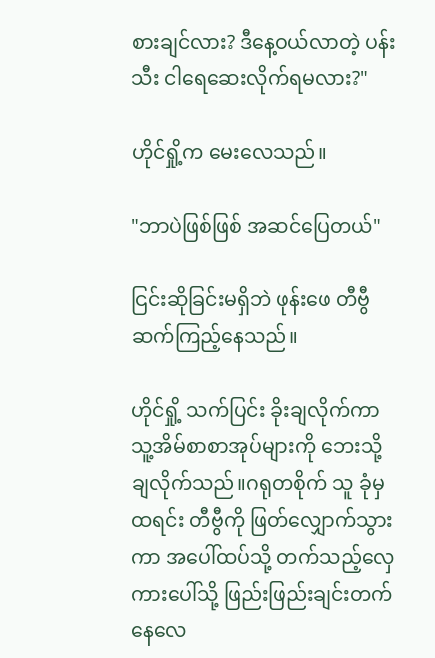စားချင်လား? ဒီနေ့ဝယ်လာတဲ့ ပန်းသီး ငါရေဆေးလိုက်ရမလား?"

ဟိုင်ရှို့က မေးလေသည်။

"ဘာပဲဖြစ်ဖြစ် အဆင်ပြေတယ်"

ငြင်းဆိုခြင်းမရှိဘဲ ဖုန်းဖေ တီဗွီ ဆက်ကြည့်နေသည်။

ဟိုင်ရှို့ သက်ပြင်း ခိုးချလိုက်ကာ သူ့အိမ်စာစာအုပ်များကို ဘေးသို့ချလိုက်သည်။ဂရုတစိုက် သူ ခုံမှ ထရင်း တီဗွီကို ဖြတ်လျှောက်သွားကာ အပေါ်ထပ်သို့ တက်သည့်လှေကားပေါ်သို့ ဖြည်းဖြည်းချင်းတက်နေလေ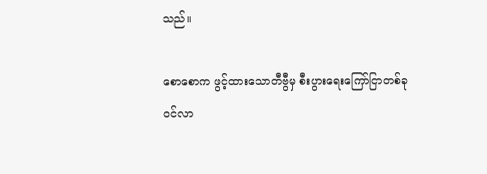သည်။

စောစောက ဖွင့်ထားသောတီဗွီမှ စီးပွားရေးကြော်ငြာတစ်ခုဝင်လာ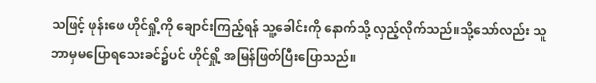သဖြင့် ဖုန်းဖေ ဟိုင်ရှို့ကို ချောင်းကြည့်ရန် သူ့ခေါင်းကို နောက်သို့ လှည့်လိုက်သည်။သို့သော်လည်း သူ ဘာမှမပြောရသေးခင်၌ပင် ဟိုင်ရှို့ အမြန်ဖြတ်ပြီးပြောသည်။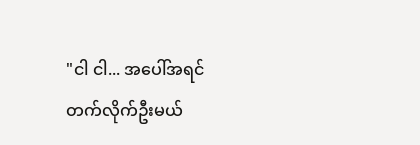"ငါ ငါ... အပေါ်အရင်တက်လိုက်ဦးမယ်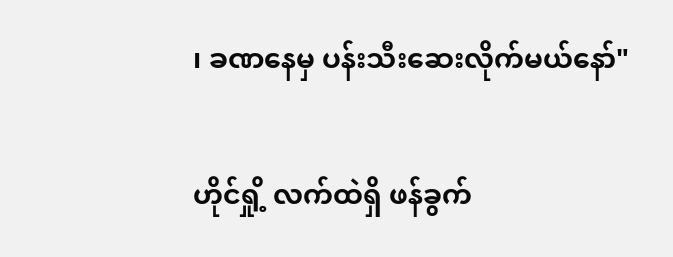၊ ခဏနေမှ ပန်းသီးဆေးလိုက်မယ်နော်"

ဟိုင်ရှို့ လက်ထဲရှိ ဖန်ခွက်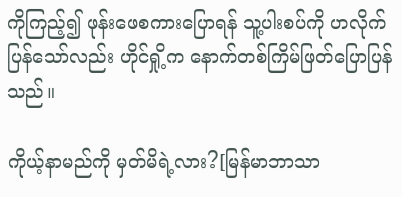ကိုကြည့်၍ ဖုန်းဖေစကားပြောရန် သူ့ပါးစပ်ကို ဟလိုက်ပြန်သော်လည်း ဟိုင်ရှို့က နောက်တစ်ကြိမ်ဖြတ်ပြောပြန်သည်။

ကိုယ့်နာမည်ကို မှတ်မိရဲ့လား?[မြန်မာဘာသာ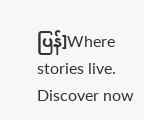ပြန်]Where stories live. Discover now